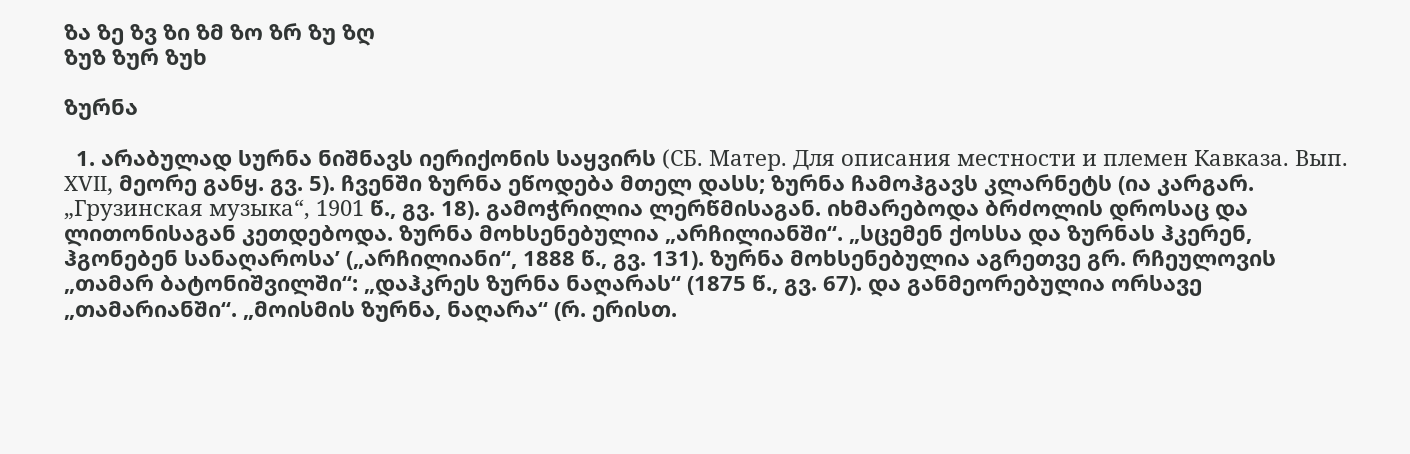ზა ზე ზვ ზი ზმ ზო ზრ ზუ ზღ
ზუზ ზურ ზუხ

ზურნა

  1. არაბულად სურნა ნიშნავს იერიქონის საყვირს (СБ. Матер. Для описания местности и племен Кавказа. Вып. XVII, მეორე განყ. გვ. 5). ჩვენში ზურნა ეწოდება მთელ დასს; ზურნა ჩამოჰგავს კლარნეტს (ია კარგარ. „Грузинская музыка“, 1901 წ., გვ. 18). გამოჭრილია ლერწმისაგან. იხმარებოდა ბრძოლის დროსაც და ლითონისაგან კეთდებოდა. ზურნა მოხსენებულია „არჩილიანში“. „სცემენ ქოსსა და ზურნას ჰკერენ, ჰგონებენ სანაღაროსა’ („არჩილიანი“, 1888 წ., გვ. 131). ზურნა მოხსენებულია აგრეთვე გრ. რჩეულოვის „თამარ ბატონიშვილში“: „დაჰკრეს ზურნა ნაღარას“ (1875 წ., გვ. 67). და განმეორებულია ორსავე „თამარიანში“. „მოისმის ზურნა, ნაღარა“ (რ. ერისთ.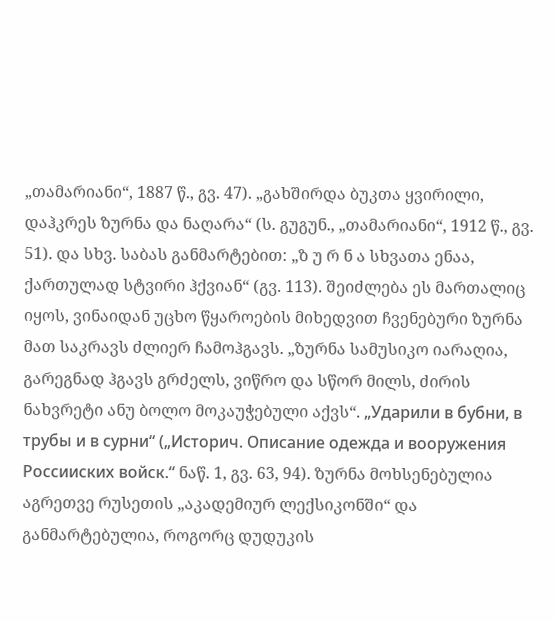„თამარიანი“, 1887 წ., გვ. 47). „გახშირდა ბუკთა ყვირილი, დაჰკრეს ზურნა და ნაღარა“ (ს. გუგუნ., „თამარიანი“, 1912 წ., გვ. 51). და სხვ. საბას განმარტებით: „ზ უ რ ნ ა სხვათა ენაა, ქართულად სტვირი ჰქვიან“ (გვ. 113). შეიძლება ეს მართალიც იყოს, ვინაიდან უცხო წყაროების მიხედვით ჩვენებური ზურნა მათ საკრავს ძლიერ ჩამოჰგავს. „ზურნა სამუსიკო იარაღია, გარეგნად ჰგავს გრძელს, ვიწრო და სწორ მილს, ძირის ნახვრეტი ანუ ბოლო მოკაუჭებული აქვს“. „Ударили в бубни, в трубы и в сурни“ („Историч. Описание одежда и вооружения Россииских войск.“ ნაწ. 1, გვ. 63, 94). ზურნა მოხსენებულია აგრეთვე რუსეთის „აკადემიურ ლექსიკონში“ და განმარტებულია, როგორც დუდუკის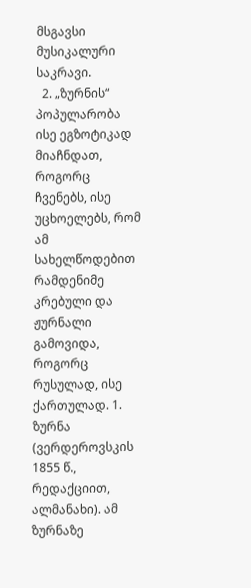მსგავსი მუსიკალური საკრავი.
  2. „ზურნის“ პოპულარობა ისე ეგზოტიკად მიაჩნდათ, როგორც ჩვენებს, ისე უცხოელებს, რომ ამ სახელწოდებით რამდენიმე კრებული და ჟურნალი გამოვიდა, როგორც რუსულად, ისე ქართულად. 1. ზურნა (ვერდეროვსკის 1855 წ., რედაქციით, ალმანახი). ამ ზურნაზე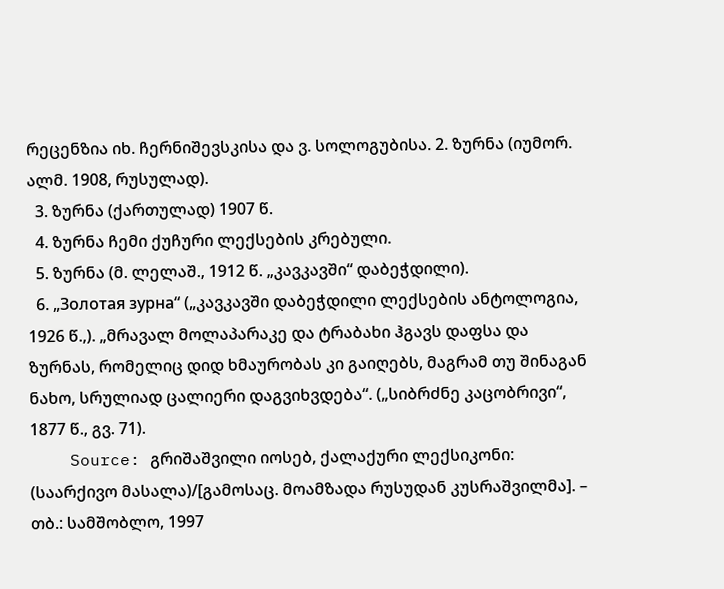რეცენზია იხ. ჩერნიშევსკისა და ვ. სოლოგუბისა. 2. ზურნა (იუმორ. ალმ. 1908, რუსულად).
  3. ზურნა (ქართულად) 1907 წ.
  4. ზურნა ჩემი ქუჩური ლექსების კრებული.
  5. ზურნა (მ. ლელაშ., 1912 წ. „კავკავში“ დაბეჭდილი).
  6. „Золотая зурна“ („კავკავში დაბეჭდილი ლექსების ანტოლოგია, 1926 წ.,). „მრავალ მოლაპარაკე და ტრაბახი ჰგავს დაფსა და ზურნას, რომელიც დიდ ხმაურობას კი გაიღებს, მაგრამ თუ შინაგან ნახო, სრულიად ცალიერი დაგვიხვდება“. („სიბრძნე კაცობრივი“, 1877 წ., გვ. 71).
    Source: გრიშაშვილი იოსებ, ქალაქური ლექსიკონი: (საარქივო მასალა)/[გამოსაც. მოამზადა რუსუდან კუსრაშვილმა]. – თბ.: სამშობლო, 1997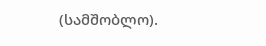(სამშობლო).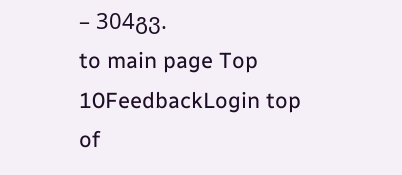– 304გვ.
to main page Top 10FeedbackLogin top of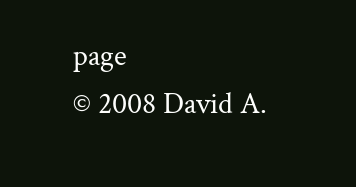page
© 2008 David A.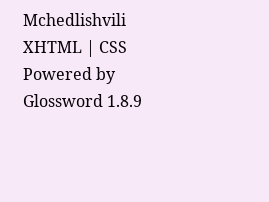Mchedlishvili XHTML | CSS Powered by Glossword 1.8.9